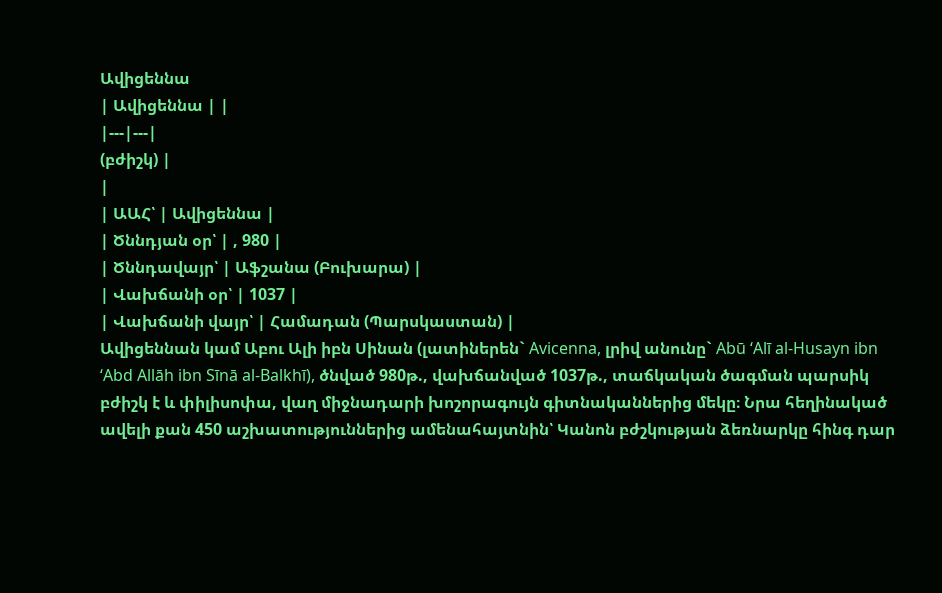Ավիցեննա
| Ավիցեննա | |
|---|---|
(բժիշկ) |
|
| ԱԱՀ՝ | Ավիցեննա |
| Ծննդյան օր՝ | , 980 |
| Ծննդավայր՝ | Աֆշանա (Բուխարա) |
| Վախճանի օր՝ | 1037 |
| Վախճանի վայր՝ | Համադան (Պարսկաստան) |
Ավիցեննան կամ Աբու Ալի իբն Սինան (լատիներեն` Avicenna, լրիվ անունը` Abū ‘Alī al-Husayn ibn ‘Abd Allāh ibn Sīnā al-Balkhī), ծնված 980թ., վախճանված 1037թ., տաճկական ծագման պարսիկ բժիշկ է և փիլիսոփա, վաղ միջնադարի խոշորագույն գիտնականներից մեկը։ Նրա հեղինակած ավելի քան 450 աշխատություններից ամենահայտնին՝ Կանոն բժշկության ձեռնարկը հինգ դար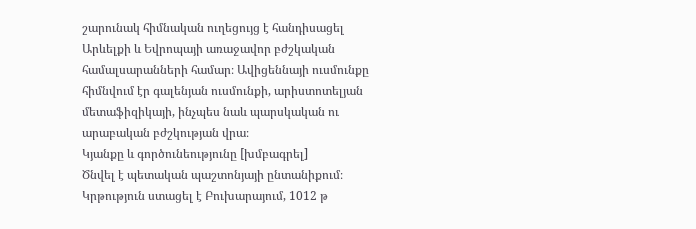շարունակ հիմնական ուղեցույց է հանդիսացել Արևելքի և Եվրոպայի առաջավոր բժշկական համալսարանների համար։ Ավիցեննայի ուսմունքը հիմնվում էր գալենյան ուսմունքի, արիստոտելյան մետաֆիզիկայի, ինչպես նաև պարսկական ու արաբական բժշկության վրա։
Կյանքը և գործունեությունը [խմբագրել]
Ծնվել է պետական պաշտոնյայի ընտանիքում։ Կրթություն ստացել է Բուխարայում, 1012 թ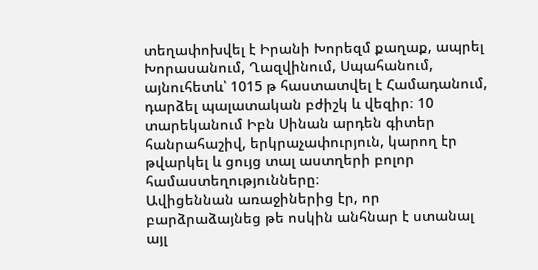տեղափոխվել է Իրանի Խորեզմ քաղաք, ապրել Խորասանում, Ղազվինում, Սպահանում, այնուհետև՝ 1015 թ հաստատվել է Համադանում, դարձել պալատական բժիշկ և վեզիր։ 10 տարեկանում Իբն Սինան արդեն գիտեր հանրահաշիվ, երկրաչափուրյուն, կարող էր թվարկել և ցույց տալ աստղերի բոլոր համաստեղությունները։
Ավիցեննան առաջիներից էր, որ բարձրաձայնեց թե ոսկին անհնար է ստանալ այլ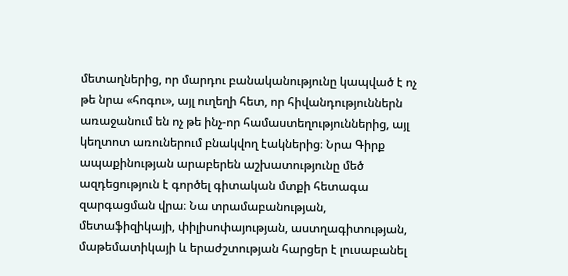մետաղներից, որ մարդու բանականությունը կապված է ոչ թե նրա «հոգու», այլ ուղեղի հետ, որ հիվանդություններն առաջանում են ոչ թե ինչ-որ համաստեղություններից, այլ կեղտոտ առուներում բնակվող էակներից։ Նրա Գիրք ապաքինության արաբերեն աշխատությունը մեծ ազդեցություն է գործել գիտական մտքի հետագա զարգացման վրա։ Նա տրամաբանության, մետաֆիզիկայի, փիլիսոփայության, աստղագիտության, մաթեմատիկայի և երաժշտության հարցեր է լուսաբանել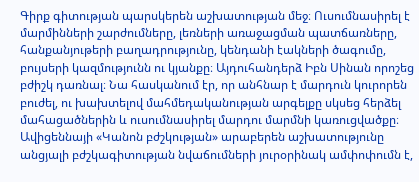Գիրք գիտության պարսկերեն աշխատության մեջ։ Ուսումնասիրել է մարմինների շարժումները, լեռների առաջացման պատճառները, հանքանյութերի բաղադրությունը, կենդանի էակների ծագումը, բույսերի կազմությունն ու կյանքը։ Այդուհանդերձ Իբն Սինան որոշեց բժիշկ դառնալ։ Նա հասկանում էր, որ անհնար է մարդուն կուրորեն բուժել, ու խախտելով մահմեդականության արգելքը սկսեց հերձել մահացածներին և ուսումնասիրել մարդու մարմնի կառուցվածքը։
Ավիցեննայի «Կանոն բժշկության» արաբերեն աշխատությունը անցյալի բժշկագիտության նվաճումների յուրօրինակ ամփոփումն է,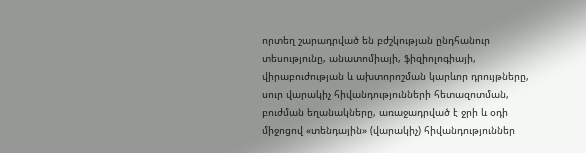որտեղ շարադրված են բժշկության ընդհանուր տեսությունը, անատոմիայի, ֆիզիոլոգիայի, վիրաբուժության և ախտորոշման կարևոր դրույթները, սուր վարակիչ հիվանդությունների հետազոտման, բուժման եղանակները, առաջադրված է ջրի և օդի միջոցով «տենդային» (վարակիչ) հիվանդություններ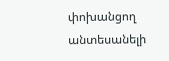փոխանցող անտեսանելի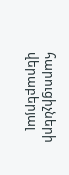հարուցիչների վերաբերյալ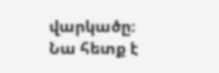վարկածը։
Նա հետք է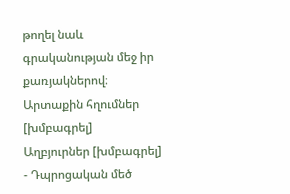թողել նաև գրականության մեջ իր քառյակներով։
Արտաքին հղումներ [խմբագրել]
Աղբյուրներ [խմբագրել]
- Դպրոցական մեծ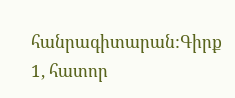հանրագիտարան:Գիրք 1, հատոր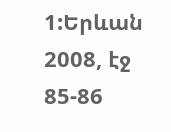1:Երևան 2008, էջ 85-86